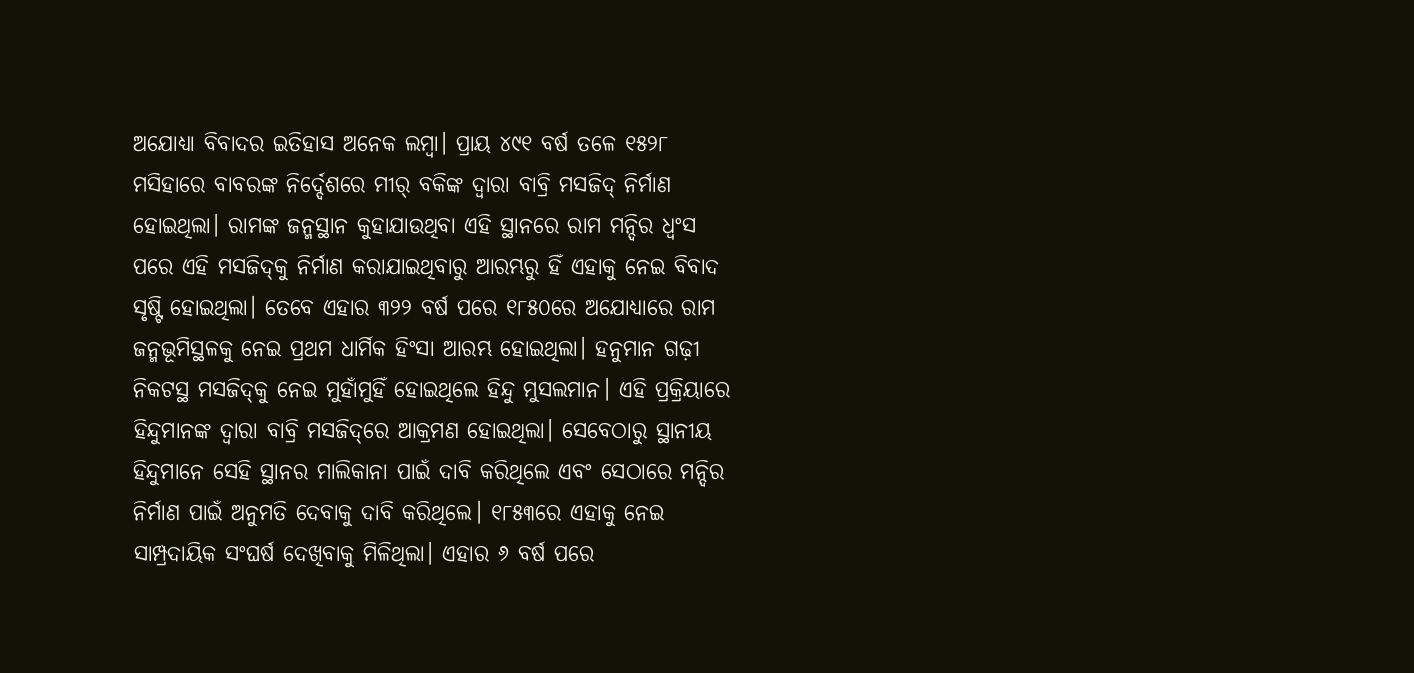ଅଯୋଧ୍ୟା ବିବାଦର ଇତିହାସ ଅନେକ ଲମ୍ବା। ପ୍ରାୟ ୪୯୧ ବର୍ଷ ତଳେ ୧୫୨୮ ମସିହାରେ ବାବରଙ୍କ ନିର୍ଦ୍ଦେଶରେ ମୀର୍‌ ବକିଙ୍କ ଦ୍ବାରା ବାବ୍ରି ମସଜିଦ୍‌ ନିର୍ମାଣ ହୋଇଥିଲା। ରାମଙ୍କ ଜନ୍ମସ୍ଥାନ କୁହାଯାଉଥିବା ଏହି ସ୍ଥାନରେ ରାମ ମନ୍ଦିର ଧ୍ବଂସ ପରେ ଏହି ମସଜିଦ୍‌କୁ ନିର୍ମାଣ କରାଯାଇଥିବାରୁ ଆରମ୍ଭରୁ ହିଁ ଏହାକୁ ନେଇ ବିବାଦ ସୃଷ୍ଟି ହୋଇଥିଲା। ତେବେ ଏହାର ୩୨୨ ବର୍ଷ ପରେ ୧୮୫୦ରେ ଅଯୋଧ୍ୟାରେ ରାମ ଜନ୍ମଭୂମିସ୍ଥଳକୁ ନେଇ ପ୍ରଥମ ଧାର୍ମିକ ହିଂସା ଆରମ୍ଭ ହୋଇଥିଲା। ହନୁମାନ ଗଢ଼ୀ ନିକଟସ୍ଥ ମସଜିଦ୍‌କୁ ନେଇ ମୁହାଁମୁହିଁ ହୋଇଥିଲେ ହିନ୍ଦୁ ମୁସଲମାନ। ଏହି ପ୍ରକ୍ରିୟାରେ ହିନ୍ଦୁମାନଙ୍କ ଦ୍ବାରା ବାବ୍ରି ମସଜିଦ୍‌ରେ ଆକ୍ରମଣ ହୋଇଥିଲା। ସେବେଠାରୁ ସ୍ଥାନୀୟ ହିନ୍ଦୁମା‌ନେ ସେହି ସ୍ଥାନର ମାଲିକାନା ପାଇଁ ଦାବି କରିଥିଲେ ଏବଂ ସେଠାରେ ମନ୍ଦିର ନିର୍ମାଣ ପାଇଁ ଅନୁମତି ଦେବାକୁ ଦାବି କରିଥିଲେ। ୧୮୫୩ରେ ଏହାକୁ ନେଇ ସାମ୍ପ୍ରଦାୟିକ ସଂଘର୍ଷ ଦେଖିବାକୁ ମିଳିଥିଲା। ଏହାର ୬ ବର୍ଷ ପରେ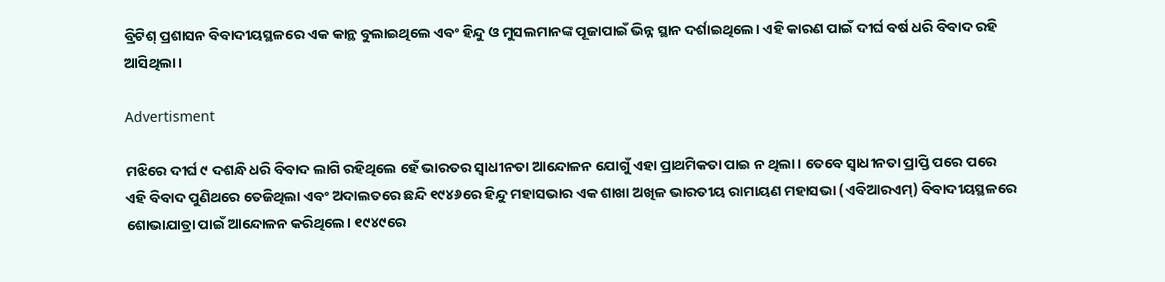ବ୍ରିଟିଶ୍‌ ପ୍ରଶାସନ ବିବାଦୀୟସ୍ଥଳରେ ଏକ କାନ୍ଥ ବୁଲାଇଥିଲେ ଏବଂ ହିନ୍ଦୁ ଓ ମୁସଲମାନଙ୍କ ପୂଜାପାଇଁ ଭିନ୍ନ ସ୍ଥାନ ଦର୍ଶାଇଥିଲେ। ଏହି କାରଣ ପାଇଁ ଦୀର୍ଘ ବର୍ଷ ଧରି ବିବାଦ ରହି ଆସିଥିଲା।

Advertisment

ମଝିରେ ଦୀର୍ଘ ୯ ଦଶନ୍ଧି ଧରି ବିବାଦ ଲାଗି ରହିଥିଲେ ହେଁ ଭାରତର ସ୍ବାଧୀନତା ଆନ୍ଦୋଳନ ଯୋଗୁଁ ଏହା ପ୍ରାଥମିକତା ପାଇ ନ ଥିଲା। ତେବେ ସ୍ବାଧୀନତା ପ୍ରାପ୍ତି ପରେ ପରେ ଏହି ବିବାଦ ପୁଣିଥରେ ତେଜିଥିଲା ଏବଂ ଅଦାଲତରେ ଛନ୍ଦି ୧୯୪୬ରେ ହିନ୍ଦୁ ମହାସଭାର ଏକ ଶାଖା ଅଖିଳ ଭାରତୀୟ ରାମାୟଣ ମହାସଭା (ଏବିଆରଏମ୍‌) ବିବାଦୀୟସ୍ଥଳରେ ଶୋଭାଯାତ୍ରା ପାଇଁ ଆନ୍ଦୋଳନ କରିଥିଲେ। ୧୯୪୯ରେ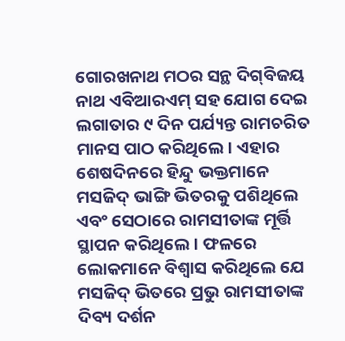ଗୋରଖନାଥ ମଠର ସନ୍ଥ ଦିଗ୍‌ବିଜୟ ନାଥ ଏବିଆରଏମ୍‌ ସହ ଯୋଗ ଦେଇ ଲଗାତାର ୯ ଦିନ ପର୍ଯ୍ୟନ୍ତ ରାମଚରିତ ମାନସ ପାଠ କରିଥିଲେ। ଏହାର ଶେଷଦିନରେ ହିନ୍ଦୁ ଭକ୍ତମାନେ ମସଜିଦ୍‌ ଭାଙ୍ଗି ଭିତରକୁ ପଶିଥିଲେ ଏବଂ ସେଠାରେ ରାମସୀତାଙ୍କ ମୂର୍ତ୍ତି ସ୍ଥାପନ କରିଥିଲେ। ଫଳରେ ଲୋକମାନେ ବିଶ୍ବାସ କରିଥିଲେ ଯେ ମସଜିଦ୍‌ ଭିତରେ ପ୍ରଭୁ ରାମସୀତାଙ୍କ ଦିବ୍ୟ ଦର୍ଶନ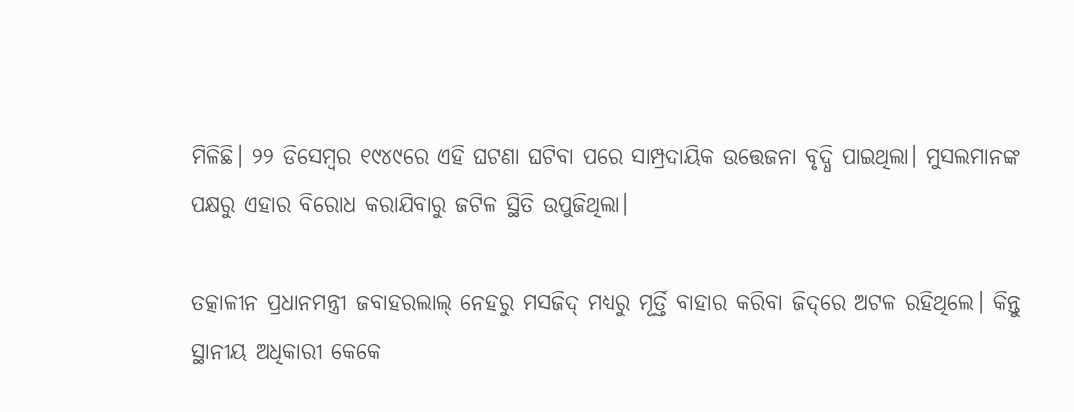ମିଳିଛି। ୨୨ ଡିସେମ୍ବର ୧୯୪୯ରେ ଏହି ଘଟଣା ଘଟିବା ପରେ ସାମ୍ପ୍ରଦାୟିକ ଉତ୍ତେଜନା ବୃଦ୍ଧି ପାଇଥିଲା। ମୁସଲମାନଙ୍କ ପକ୍ଷରୁ ଏହାର ବିରୋଧ କରାଯିବାରୁ ଜଟିଳ ସ୍ଥିତି ଉପୁଜିଥିଲା।

ତତ୍କାଳୀନ ପ୍ରଧାନମନ୍ତ୍ରୀ ଜବାହରଲାଲ୍‌ ନେହରୁ ମସଜିଦ୍‌ ମଧ୍ୟରୁ ମୂର୍ତ୍ତି ବାହାର କରିବା ଜିଦ୍‌ରେ ଅଟଳ ରହିଥିଲେ। କିନ୍ତୁ ସ୍ଥାନୀୟ ଅଧିକାରୀ କେକେ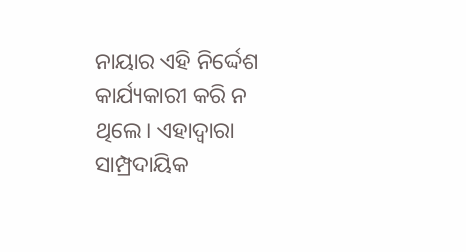ନାୟାର ଏହି ନିର୍ଦ୍ଦେଶ କାର୍ଯ୍ୟକାରୀ କରି ନ ଥିଲେ। ଏହାଦ୍ବାରା ସାମ୍ପ୍ରଦାୟିକ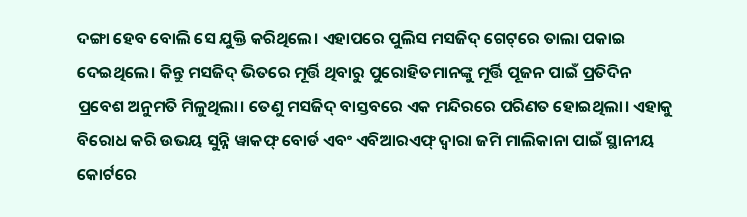ଦଙ୍ଗା ହେବ ବୋଲି ସେ ଯୁକ୍ତି କରିଥିଲେ। ଏହାପରେ ପୁଲିସ ମସଜିଦ୍‌ ଗେଟ୍‌ରେ ତାଲା ପକାଇ ଦେଇଥିଲେ। କିନ୍ତୁ ମସଜିଦ୍‌ ଭିତରେ ମୂର୍ତ୍ତି ଥିବାରୁ ପୁରୋହିତମାନଙ୍କୁ ମୂର୍ତ୍ତି ପୂଜନ ପାଇଁ ପ୍ରତିଦିନ ପ୍ରବେଶ ଅନୁମତି ମିଳୁଥିଲା। ତେଣୁ ମସଜିଦ୍‌ ବାସ୍ତବରେ ଏକ ମନ୍ଦିରରେ ପରିଣତ ହୋଇଥିଲା। ଏହାକୁ ବିରୋଧ କରି ଉଭୟ ସୁନ୍ନି ୱାକଫ୍‌ ବୋର୍ଡ ଏବଂ ଏବିଆରଏଫ୍‌ ଦ୍ବାରା ଜମି ମାଲିକାନା ପାଇଁ ସ୍ଥାନୀୟ କୋର୍ଟରେ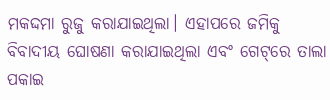ମକଦ୍ଦମା ରୁଜୁ କରାଯାଇଥିଲା। ଏହାପରେ ଜମିକୁ ବିବାଦୀୟ ଘୋଷଣା କରାଯାଇଥିଲା ଏବଂ ଗେଟ୍‌ରେ ତାଲା ପକାଇ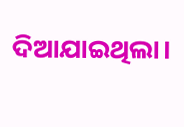ଦିଆଯାଇଥିଲା।